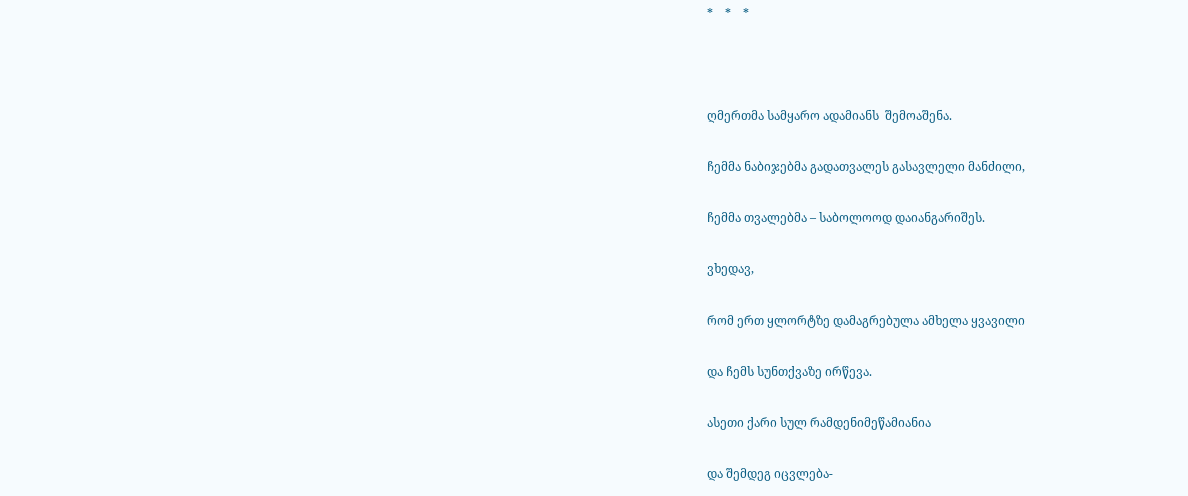*    *    *



ღმერთმა სამყარო ადამიანს  შემოაშენა.

ჩემმა ნაბიჯებმა გადათვალეს გასავლელი მანძილი,

ჩემმა თვალებმა – საბოლოოდ დაიანგარიშეს.

ვხედავ,

რომ ერთ ყლორტზე დამაგრებულა ამხელა ყვავილი

და ჩემს სუნთქვაზე ირწევა.

ასეთი ქარი სულ რამდენიმეწამიანია

და შემდეგ იცვლება-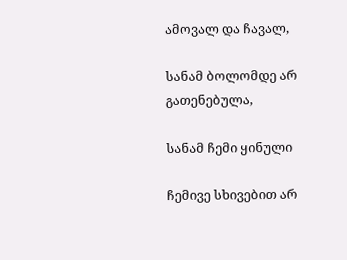ამოვალ და ჩავალ,

სანამ ბოლომდე არ გათენებულა,

სანამ ჩემი ყინული

ჩემივე სხივებით არ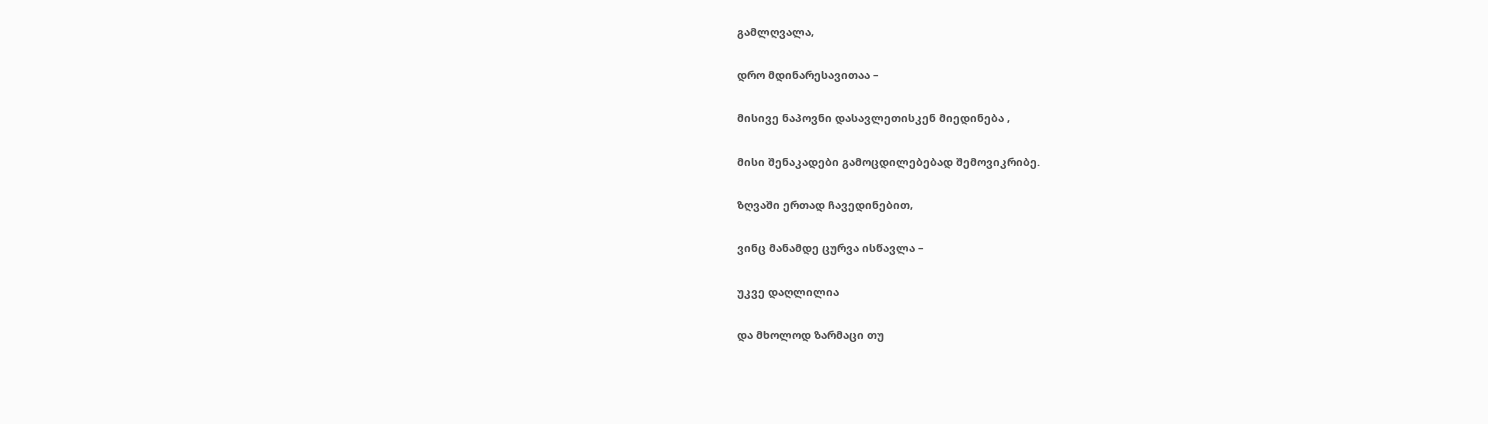გამლღვალა,

დრო მდინარესავითაა –

მისივე ნაპოვნი დასავლეთისკენ მიედინება ,

მისი შენაკადები გამოცდილებებად შემოვიკრიბე.

ზღვაში ერთად ჩავედინებით,

ვინც მანამდე ცურვა ისწავლა –

უკვე დაღლილია

და მხოლოდ ზარმაცი თუ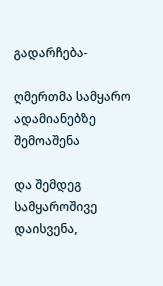გადარჩება-

ღმერთმა სამყარო ადამიანებზე შემოაშენა

და შემდეგ სამყაროშივე დაისვენა,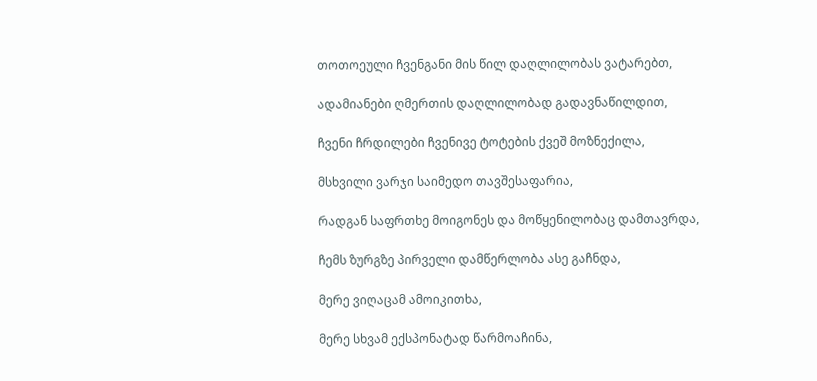თოთოეული ჩვენგანი მის წილ დაღლილობას ვატარებთ,

ადამიანები ღმერთის დაღლილობად გადავნაწილდით,

ჩვენი ჩრდილები ჩვენივე ტოტების ქვეშ მოზნექილა,

მსხვილი ვარჯი საიმედო თავშესაფარია,

რადგან საფრთხე მოიგონეს და მოწყენილობაც დამთავრდა,

ჩემს ზურგზე პირველი დამწერლობა ასე გაჩნდა,

მერე ვიღაცამ ამოიკითხა,

მერე სხვამ ექსპონატად წარმოაჩინა,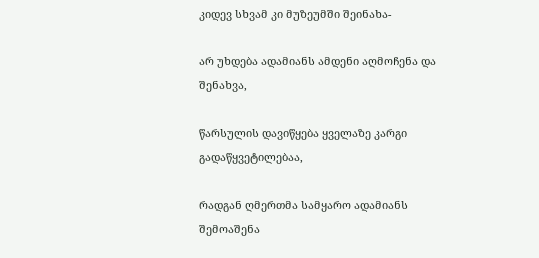კიდევ სხვამ კი მუზეუმში შეინახა-

არ უხდება ადამიანს ამდენი აღმოჩენა და შენახვა,

წარსულის დავიწყება ყველაზე კარგი გადაწყვეტილებაა,

რადგან ღმერთმა სამყარო ადამიანს შემოაშენა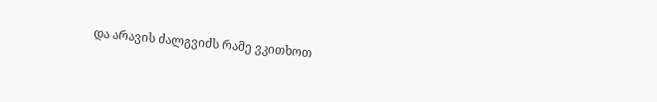და არავის ძალგვიძს რამე ვკითხოთ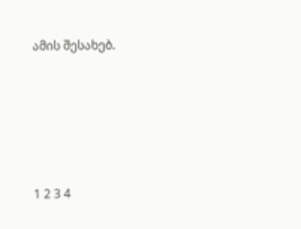ამის შესახებ.







1 2 3 4